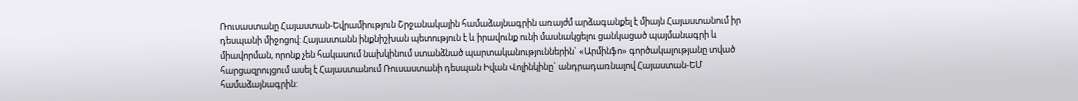Ռուսաստանը Հայաստան-Եվրամիություն Շրջանակային համաձայնագրին առայժմ արձագանքել է միայն Հայաստանում իր դեսպանի միջոցով: Հայաստանն ինքնիշխան պետություն է և իրավունք ունի մասնակցելու ցանկացած պայմանագրի և միավորման, որոնք չեն հակասում նախկինում ստանձնած պարտականություններին` «Արմինֆո» գործակալությանը տված հարցազրույցում ասել է Հայաստանում Ռուսաստանի դեսպան Իվան Վոլինկինը` անդրադառնալով Հայաստան-ԵՄ համաձայնագրին: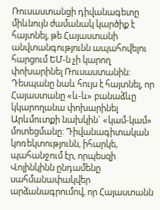Ռուսաստանցի դիվանագետը միևնույն ժամանակ կարծիք է հայտնել, թե Հայաստանի անվտանգությունն ապահովելու հարցում ԵՄ-ն չի կարող փոխարինել Ռուսաստանին: Դեսպանը նաև հույս է հայտնել, որ Հայաստանը «և-և» բանաձևը կկարողանա փոխարինել Արևմուտքի նախկին` «կամ-կամ» մոտեցմանը: Դիվանագիտական կոռեկտությունն, իհարկե, պահանջում էր, որպեսզի Վոլինկինն ընդամենը սահմանափակվեր արձանագրումով, որ Հայաստանն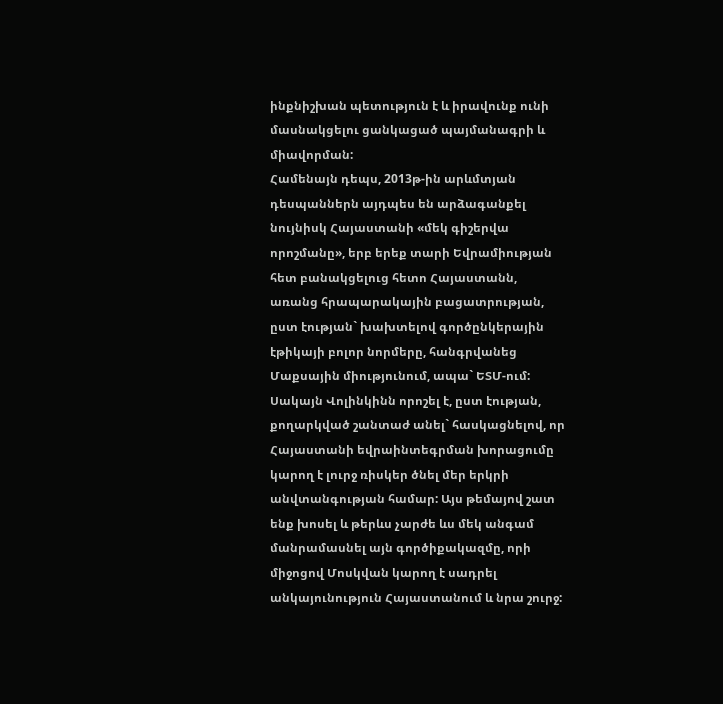ինքնիշխան պետություն է և իրավունք ունի մասնակցելու ցանկացած պայմանագրի և միավորման:
Համենայն դեպս, 2013թ-ին արևմտյան դեսպաններն այդպես են արձագանքել նույնիսկ Հայաստանի «մեկ գիշերվա որոշմանը», երբ երեք տարի Եվրամիության հետ բանակցելուց հետո Հայաստանն, առանց հրապարակային բացատրության, ըստ էության` խախտելով գործընկերային էթիկայի բոլոր նորմերը, հանգրվանեց Մաքսային միությունում, ապա` ԵՏՄ-ում: Սակայն Վոլինկինն որոշել է, ըստ էության, քողարկված շանտաժ անել` հասկացնելով, որ Հայաստանի եվրաինտեգրման խորացումը կարող է լուրջ ռիսկեր ծնել մեր երկրի անվտանգության համար: Այս թեմայով շատ ենք խոսել և թերևս չարժե ևս մեկ անգամ մանրամասնել այն գործիքակազմը, որի միջոցով Մոսկվան կարող է սադրել անկայունություն Հայաստանում և նրա շուրջ: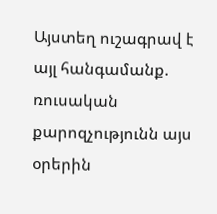Այստեղ ուշագրավ է այլ հանգամանք. ռուսական քարոզչությունն այս օրերին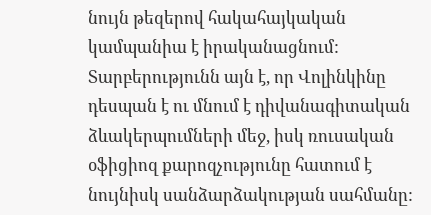նույն թեզերով հակահայկական կամպանիա է իրականացնում: Տարբերությունն այն է, որ Վոլինկինը դեսպան է ու մնում է դիվանագիտական ձևակերպումների մեջ, իսկ ռուսական օֆիցիոզ քարոզչությունը հատում է նույնիսկ սանձարձակության սահմանը: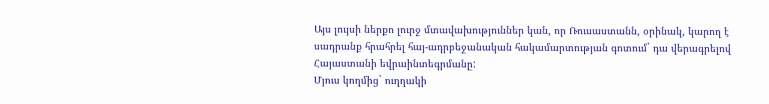Այս լույսի ներքո լուրջ մտավախություններ կան, որ Ռուսաստանն, օրինակ, կարող է սադրանք հրահրել հայ-ադրբեջանական հակամարտության գոտում` դա վերագրելով Հայաստանի եվրաինտեգրմանը:
Մյուս կողմից` ուղղակի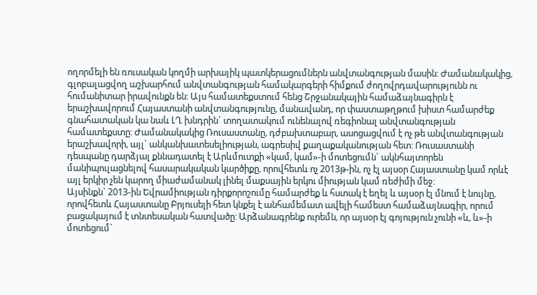ողորմելի են ռուսական կողմի արխայիկ պատկերացումներն անվտանգության մասին: Ժամանակակից, գլոբալացվող աշխարհում անվտանգության համակարգերի հիմքում ժողովրդավարությունն ու հումանիտար իրավունքն են: Այս համատեքստում հենց Շրջանակային համաձայնագիրն է երաշխավորում Հայաստանի անվտանգությունը, մանավանդ, որ փաստաթղթում խիստ համարժեք գնահատական կա նաև ԼՂ խնդրին` տողատակում ունենալով ռեգիոնալ անվտանգության համատեքստը: Ժամանակակից Ռուսաստանը, դժբախտաբար, ասոցացվում է ոչ թե անվտանգության երաշխավորի, այլ` անկանխատեսելիության, ագրեսիվ քաղաքականության հետ: Ռուսաստանի դեսպանը դարձյալ քննադատել է Արևմուտքի «կամ, կամ»-ի մոտեցումն` ակնհայտորեն մանիպուլացնելով հասարակական կարծիքը, որովհետև ոչ 2013թ-ին, ոչ էլ այսօր Հայաստանը կամ որևէ այլ երկիր չեն կարող միաժամանակ լինել մաքսային երկու միության կամ ռեժիմի մեջ:
Այսինքն` 2013-ին Եվրամիության դիրքորոշումը համարժեք և հստակ է եղել և այսօր էլ մնում է նույնը, որովհետև Հայաստանը Բրյուսելի հետ կնքել է անհամեմատ ավելի համեստ համաձայնագիր, որում բացակայում է տնտեսական հատվածը: Արձանագրենք ուրեմն, որ այսօր էլ գոյություն չունի «և, և»-ի մոտեցում`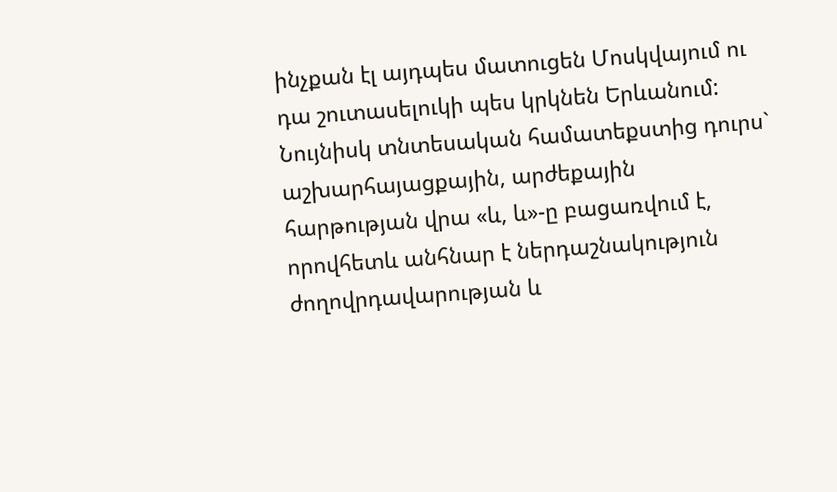ինչքան էլ այդպես մատուցեն Մոսկվայում ու դա շուտասելուկի պես կրկնեն Երևանում:
Նույնիսկ տնտեսական համատեքստից դուրս` աշխարհայացքային, արժեքային հարթության վրա «և, և»-ը բացառվում է, որովհետև անհնար է ներդաշնակություն ժողովրդավարության և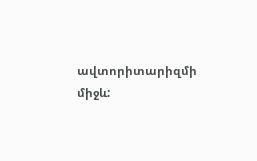ավտորիտարիզմի միջև: